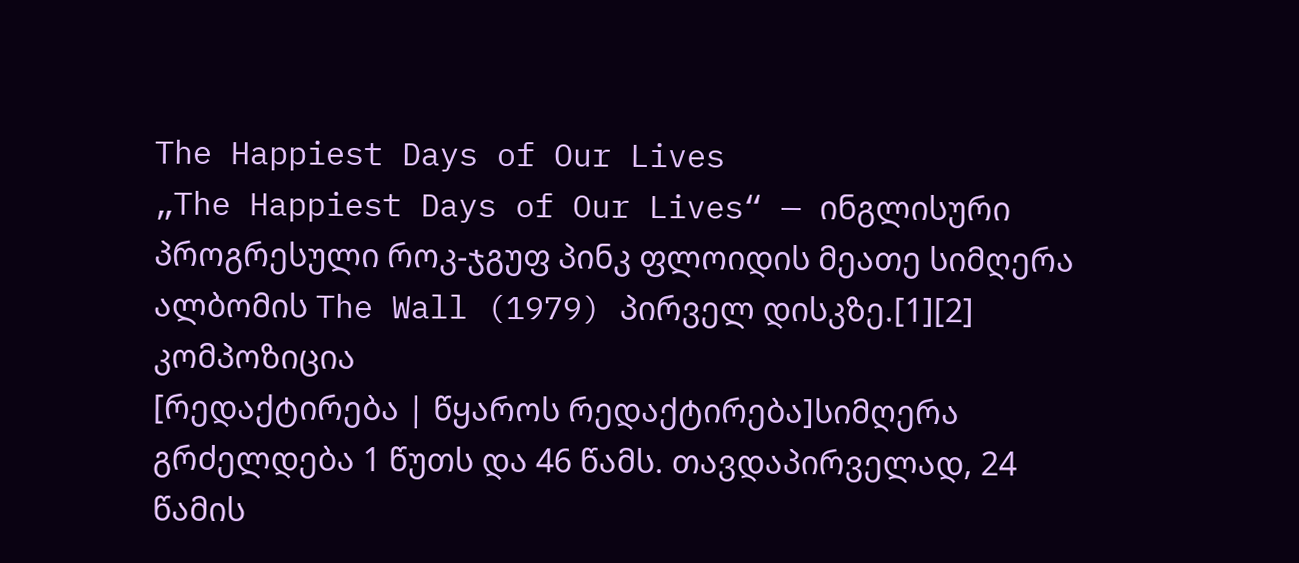The Happiest Days of Our Lives
„The Happiest Days of Our Lives“ — ინგლისური პროგრესული როკ-ჯგუფ პინკ ფლოიდის მეათე სიმღერა ალბომის The Wall (1979) პირველ დისკზე.[1][2]
კომპოზიცია
[რედაქტირება | წყაროს რედაქტირება]სიმღერა გრძელდება 1 წუთს და 46 წამს. თავდაპირველად, 24 წამის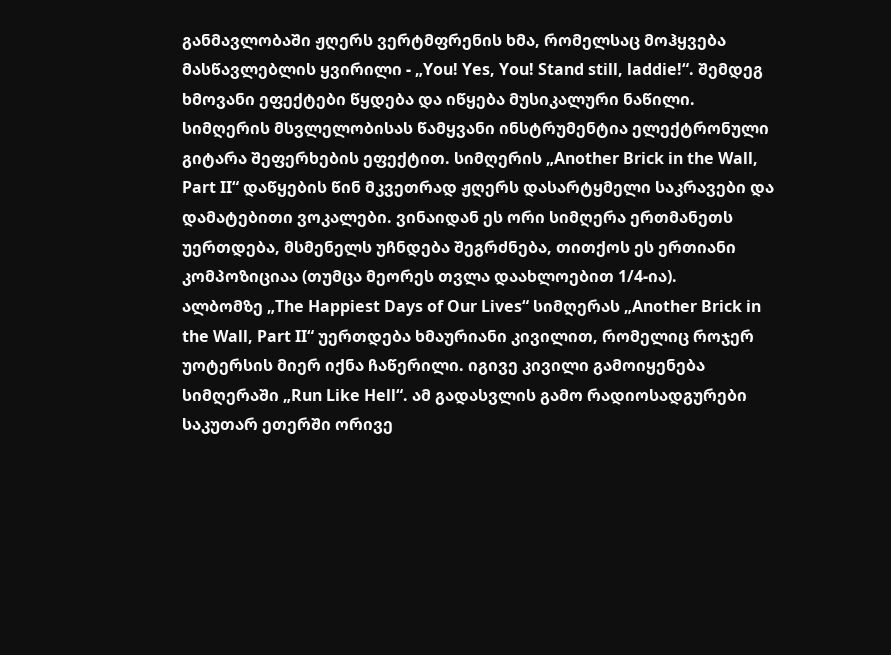განმავლობაში ჟღერს ვერტმფრენის ხმა, რომელსაც მოჰყვება მასწავლებლის ყვირილი - „You! Yes, You! Stand still, laddie!“. შემდეგ ხმოვანი ეფექტები წყდება და იწყება მუსიკალური ნაწილი. სიმღერის მსვლელობისას წამყვანი ინსტრუმენტია ელექტრონული გიტარა შეფერხების ეფექტით. სიმღერის „Another Brick in the Wall, Part II“ დაწყების წინ მკვეთრად ჟღერს დასარტყმელი საკრავები და დამატებითი ვოკალები. ვინაიდან ეს ორი სიმღერა ერთმანეთს უერთდება, მსმენელს უჩნდება შეგრძნება, თითქოს ეს ერთიანი კომპოზიციაა (თუმცა მეორეს თვლა დაახლოებით 1/4-ია).
ალბომზე „The Happiest Days of Our Lives“ სიმღერას „Another Brick in the Wall, Part II“ უერთდება ხმაურიანი კივილით, რომელიც როჯერ უოტერსის მიერ იქნა ჩაწერილი. იგივე კივილი გამოიყენება სიმღერაში „Run Like Hell“. ამ გადასვლის გამო რადიოსადგურები საკუთარ ეთერში ორივე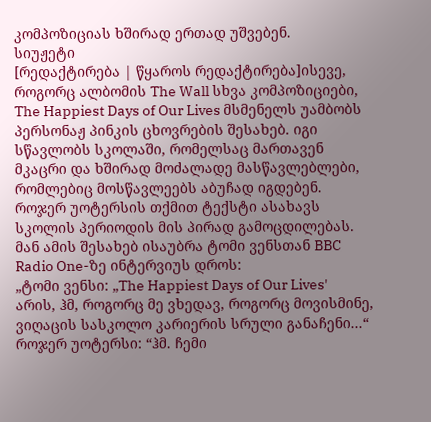კომპოზიციას ხშირად ერთად უშვებენ.
სიუჟეტი
[რედაქტირება | წყაროს რედაქტირება]ისევე, როგორც ალბომის The Wall სხვა კომპოზიციები, The Happiest Days of Our Lives მსმენელს უამბობს პერსონაჟ პინკის ცხოვრების შესახებ. იგი სწავლობს სკოლაში, რომელსაც მართავენ მკაცრი და ხშირად მოძალადე მასწავლებლები, რომლებიც მოსწავლეებს აბუჩად იგდებენ.
როჯერ უოტერსის თქმით ტექსტი ასახავს სკოლის პერიოდის მის პირად გამოცდილებას. მან ამის შესახებ ისაუბრა ტომი ვენსთან BBC Radio One-ზე ინტერვიუს დროს:
„ტომი ვენსი: „The Happiest Days of Our Lives' არის, ჰმ, როგორც მე ვხედავ, როგორც მოვისმინე, ვიღაცის სასკოლო კარიერის სრული განაჩენი...“
როჯერ უოტერსი: “ჰმ. ჩემი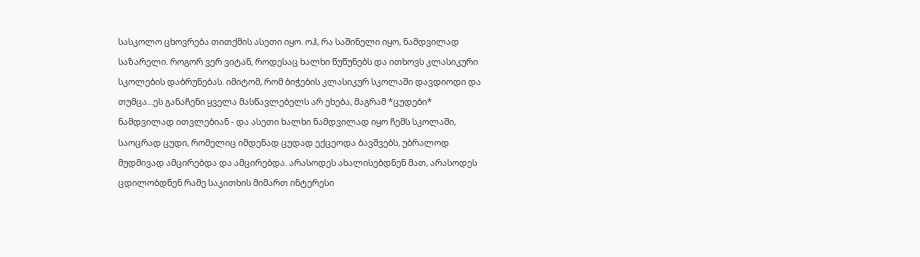სასკოლო ცხოვრება თითქმის ასეთი იყო. ოჰ, რა საშინელი იყო, ნამდვილად საზარელი. როგორ ვერ ვიტან, როდესაც ხალხი წუწუნებს და ითხოვს კლასიკური სკოლების დაბრუნებას. იმიტომ, რომ ბიჭების კლასიკურ სკოლაში დავდიოდი და თუმცა...ეს განაჩენი ყველა მასწავლებელს არ ეხება, მაგრამ *ცუდები* ნამდვილად ითვლებიან - და ასეთი ხალხი ნამდვილად იყო ჩემს სკოლაში, საოცრად ცუდი, რომელიც იმდენად ცუდად ექცეოდა ბავშვებს, უბრალოდ მუდმივად ამცირებდა და ამცირებდა. არასოდეს ახალისებდნენ მათ, არასოდეს ცდილობდნენ რამე საკითხის მიმართ ინტერესი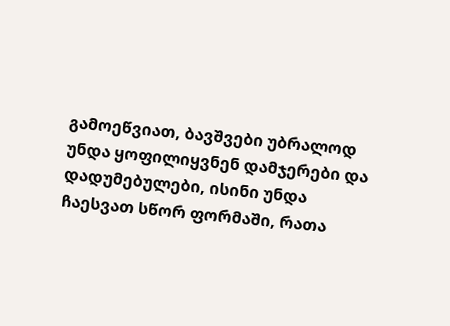გამოეწვიათ, ბავშვები უბრალოდ უნდა ყოფილიყვნენ დამჯერები და დადუმებულები, ისინი უნდა ჩაესვათ სწორ ფორმაში, რათა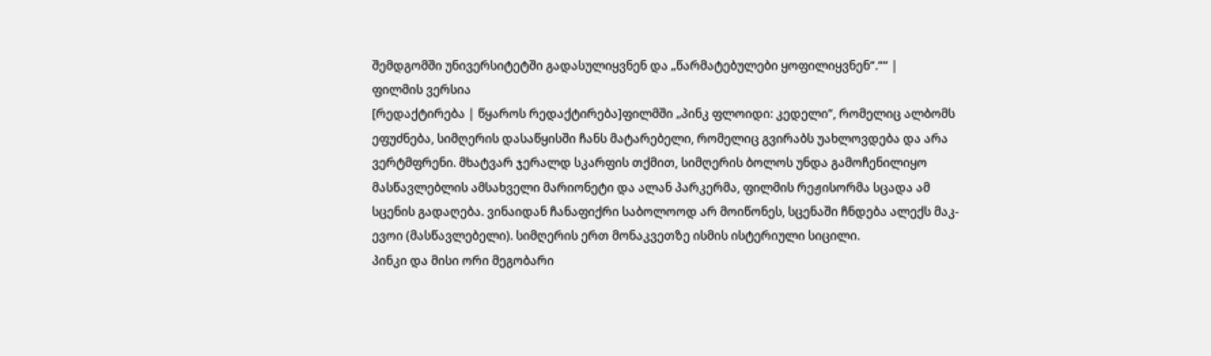შემდგომში უნივერსიტეტში გადასულიყვნენ და „წარმატებულები ყოფილიყვნენ“.““ |
ფილმის ვერსია
[რედაქტირება | წყაროს რედაქტირება]ფილმში „პინკ ფლოიდი: კედელი“, რომელიც ალბომს ეფუძნება, სიმღერის დასაწყისში ჩანს მატარებელი, რომელიც გვირაბს უახლოვდება და არა ვერტმფრენი. მხატვარ ჯერალდ სკარფის თქმით, სიმღერის ბოლოს უნდა გამოჩენილიყო მასწავლებლის ამსახველი მარიონეტი და ალან პარკერმა, ფილმის რეჟისორმა სცადა ამ სცენის გადაღება. ვინაიდან ჩანაფიქრი საბოლოოდ არ მოიწონეს, სცენაში ჩნდება ალექს მაკ-ევოი (მასწავლებელი). სიმღერის ერთ მონაკვეთზე ისმის ისტერიული სიცილი.
პინკი და მისი ორი მეგობარი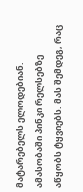მატარებელს ელოდებიან. ამასობაში პინკი რელსებზე აწყობს ტყვიებს. მას შემდეგ, რაც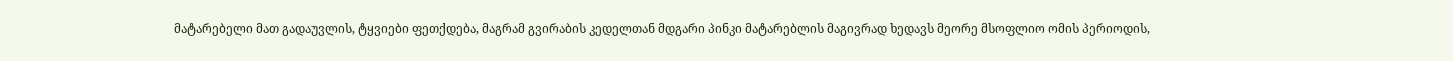მატარებელი მათ გადაუვლის, ტყვიები ფეთქდება, მაგრამ გვირაბის კედელთან მდგარი პინკი მატარებლის მაგივრად ხედავს მეორე მსოფლიო ომის პერიოდის,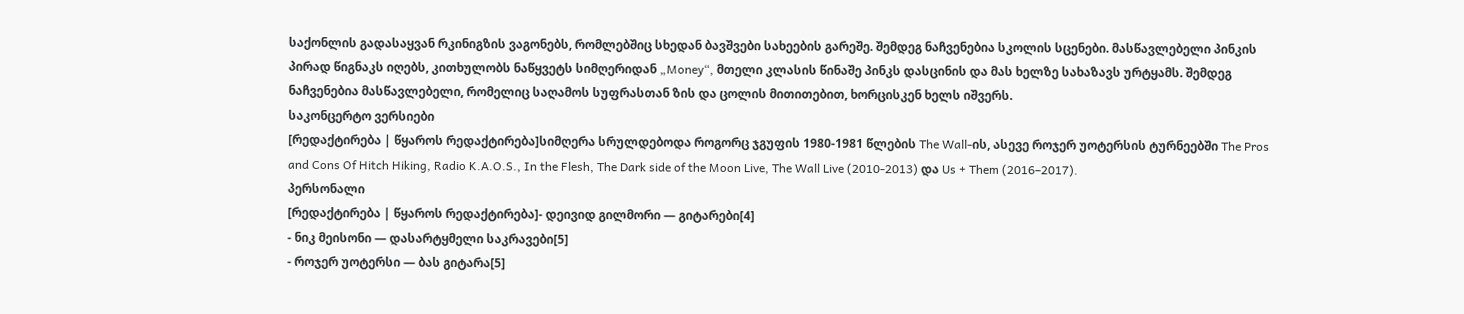საქონლის გადასაყვან რკინიგზის ვაგონებს, რომლებშიც სხედან ბავშვები სახეების გარეშე. შემდეგ ნაჩვენებია სკოლის სცენები. მასწავლებელი პინკის პირად წიგნაკს იღებს, კითხულობს ნაწყვეტს სიმღერიდან „Money“, მთელი კლასის წინაშე პინკს დასცინის და მას ხელზე სახაზავს ურტყამს. შემდეგ ნაჩვენებია მასწავლებელი, რომელიც საღამოს სუფრასთან ზის და ცოლის მითითებით, ხორცისკენ ხელს იშვერს.
საკონცერტო ვერსიები
[რედაქტირება | წყაროს რედაქტირება]სიმღერა სრულდებოდა როგორც ჯგუფის 1980-1981 წლების The Wall-ის, ასევე როჯერ უოტერსის ტურნეებში The Pros and Cons Of Hitch Hiking, Radio K.A.O.S., In the Flesh, The Dark side of the Moon Live, The Wall Live (2010-2013) და Us + Them (2016–2017).
პერსონალი
[რედაქტირება | წყაროს რედაქტირება]- დეივიდ გილმორი — გიტარები[4]
- ნიკ მეისონი — დასარტყმელი საკრავები[5]
- როჯერ უოტერსი — ბას გიტარა[5]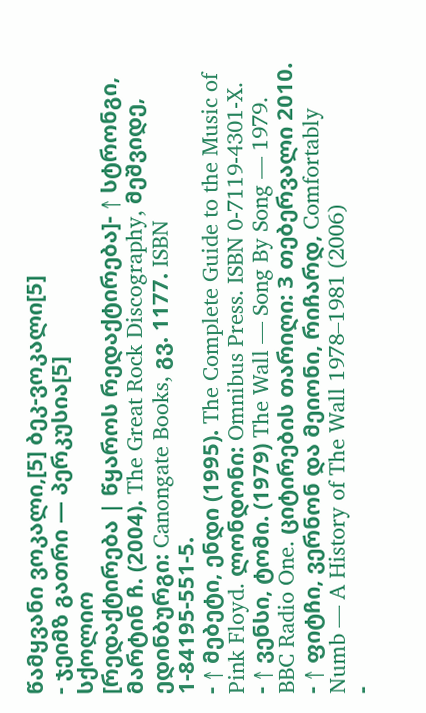წამყვანი ვოკალი,[5] ბეკ-ვოკალი[5]
- ჯეიმზ გათრი — პერკუსია[5]
სქოლიო
[რედაქტირება | წყაროს რედაქტირება]- ↑ სტრონგი, მარტინ ჩ. (2004). The Great Rock Discography, მეშვიდე, ედინბურგი: Canongate Books, გვ. 1177. ISBN 1-84195-551-5.
- ↑ მებეტი, ენდი (1995). The Complete Guide to the Music of Pink Floyd. ლონდონი: Omnibus Press. ISBN 0-7119-4301-X.
- ↑ ვენსი, ტომი. (1979) The Wall — Song By Song — 1979. BBC Radio One. ციტირების თარიღი: 3 თებერვალი 2010.
- ↑ ფიტჩი, ვერნონ და მეიონი, რიჩარდ, Comfortably Numb — A History of The Wall 1978–1981 (2006)
-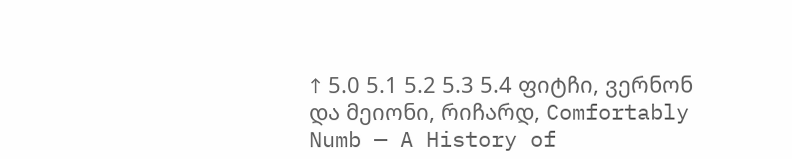↑ 5.0 5.1 5.2 5.3 5.4 ფიტჩი, ვერნონ და მეიონი, რიჩარდ, Comfortably Numb — A History of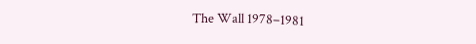The Wall 1978–1981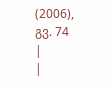(2006), გვ. 74
|
|